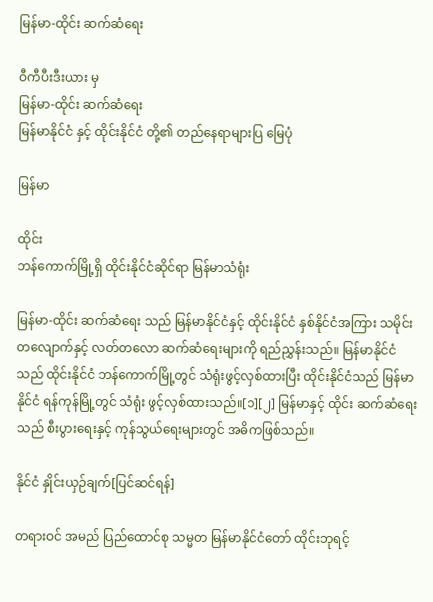မြန်မာ-ထိုင်း ဆက်ဆံရေး

ဝီကီပီးဒီးယား မှ
မြန်မာ-ထိုင်း ဆက်ဆံရေး
မြန်မာနိုင်ငံ နှင့် ထိုင်းနိုင်ငံ တို့၏ တည်နေရာများပြ မြေပုံ

မြန်မာ

ထိုင်း
ဘန်ကောက်မြို့ရှိ ထိုင်းနိုင်ငံဆိုင်ရာ မြန်မာသံရုံး

မြန်မာ-ထိုင်း ဆက်ဆံရေး သည် မြန်မာနိုင်ငံနှင့် ထိုင်းနိုင်ငံ နှစ်နိုင်ငံအကြား သမိုင်းတလျောက်နှင့် လတ်တလော ဆက်ဆံရေးများကို ရည်ညွှန်းသည်။ မြန်မာနိုင်ငံသည် ထိုင်းနိုင်ငံ ဘန်ကောက်မြို့တွင် သံရုံးဖွင့်လှစ်ထားပြီး ထိုင်းနိုင်ငံသည် မြန်မာနိုင်ငံ ရန်ကုန်မြို့တွင် သံရုံး ဖွင့်လှစ်ထားသည်။[၁][၂] မြန်မာနှင့် ထိုင်း ဆက်ဆံရေးသည် စီးပွားရေးနှင့် ကုန်သွယ်ရေးများတွင် အဓိကဖြစ်သည်။

နိုင်ငံ နှိုင်းယှဉ်ချက်[ပြင်ဆင်ရန်]

တရားဝင် အမည် ပြည်ထောင်စု သမ္မတ မြန်မာနိုင်ငံတော် ထိုင်းဘုရင့်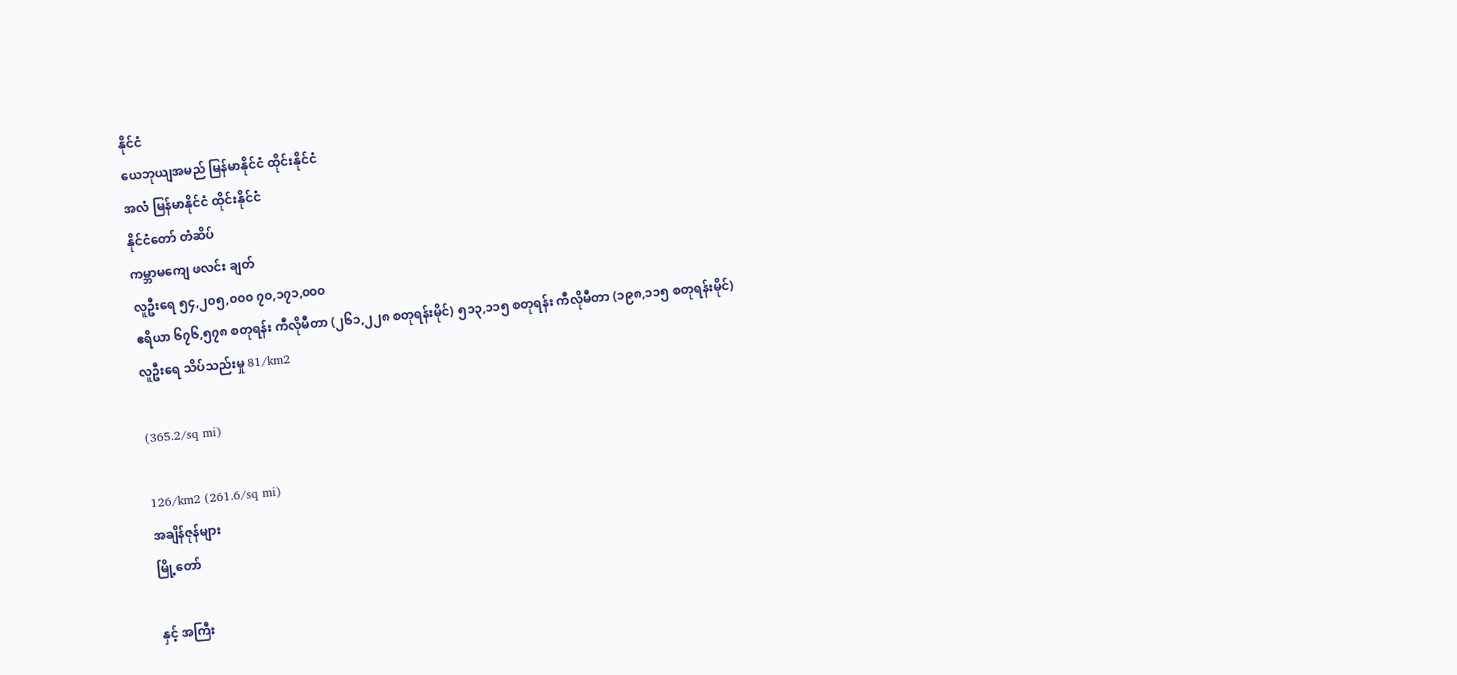နိုင်ငံ
ယေဘုယျအမည် မြန်မာနိုင်ငံ ထိုင်းနိုင်ငံ
အလံ မြန်မာနိုင်ငံ ထိုင်းနိုင်ငံ
နိုင်ငံတော် တံဆိပ်
ကမ္ဘာမကျေ ဖလင်း ချတ်
လူဦးရေ ၅၄,၂၀၅,၀၀၀ ၇၀,၁၇၁,၀၀၀
ဧရိယာ ၆၇၆,၅၇၈ စတုရန်း ကီလိုမီတာ (၂၆၁,၂၂၈ စတုရန်းမိုင်) ၅၁၃,၁၁၅ စတုရန်း ကီလိုမီတာ (၁၉၈,၁၁၅ စတုရန်းမိုင်)
လူဦးရေ သိပ်သည်းမှု 81/km2

(365.2/sq mi)

126/km2 (261.6/sq mi)
အချိန်ဇုန်များ
မြို့တော်

နှင့် အကြီး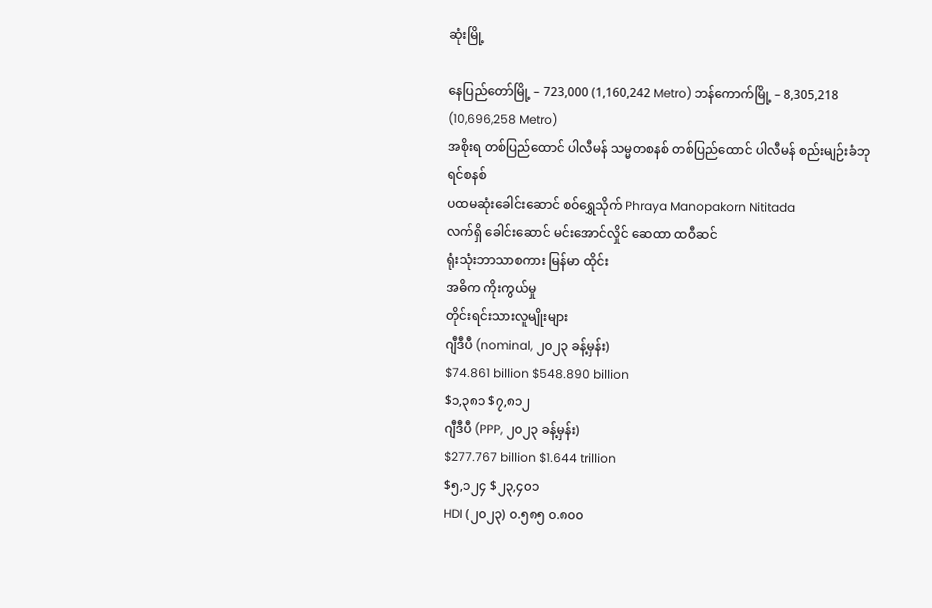ဆုံးမြို့

နေပြည်တော်မြို့ – 723,000 (1,160,242 Metro) ဘန်ကောက်မြို့ – 8,305,218 (10,696,258 Metro)
အစိုးရ တစ်ပြည်ထောင် ပါလီမန် သမ္မတစနစ် တစ်ပြည်ထောင် ပါလီမန် စည်းမျဉ်းခံဘုရင်စနစ်
ပထမဆုံးခေါင်းဆောင် စဝ်ရွှေသိုက် Phraya Manopakorn Nititada
လက်ရှိ ခေါင်းဆောင် မင်းအောင်လှိုင် ဆေထာ ထဝီဆင်
ရုံးသုံးဘာသာစကား မြန်မာ ထိုင်း
အဓိက ကိုးကွယ်မှု
တိုင်းရင်းသားလူမျိုးများ
ဂျီဒီပီ (nominal, ၂၀၂၃ ခန့်မှန်း)
$74.861 billion $548.890 billion
$၁,၃၈၁ $၇,၈၁၂
ဂျီဒီပီ (PPP, ၂၀၂၃ ခန့်မှန်း)
$277.767 billion $1.644 trillion
$၅,၁၂၄ $၂၃,၄၀၁
HDI (၂၀၂၃) ၀.၅၈၅ ၀.၈၀၀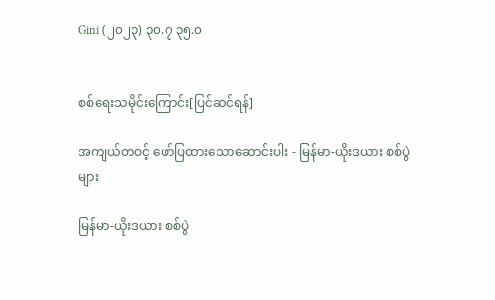Gini (၂၀၂၃) ၃၀.၇ ၃၅.၀


စစ်ရေးသမိုင်းကြောင်း[ပြင်ဆင်ရန်]

အကျယ်တဝင့် ဖော်ပြထားသောဆောင်းပါး - မြန်မာ-ယိုးဒယား စစ်ပွဲများ

မြန်မာ-ယိုးဒယား စစ်ပွဲ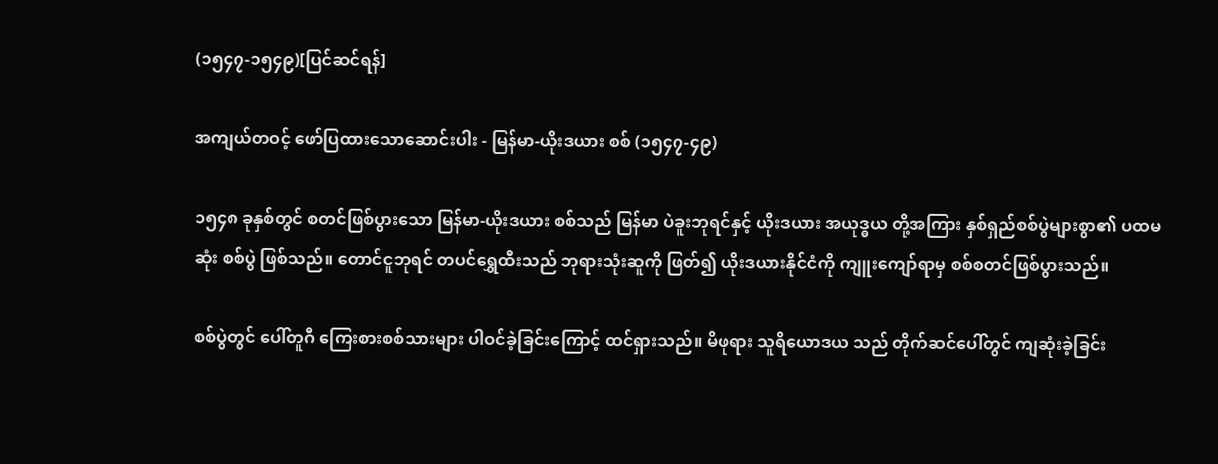(၁၅၄၇-၁၅၄၉)[ပြင်ဆင်ရန်]

အကျယ်တဝင့် ဖော်ပြထားသောဆောင်းပါး - မြန်မာ-ယိုးဒယား စစ် (၁၅၄၇-၄၉)

၁၅၄၈ ခုနှစ်တွင် စတင်ဖြစ်ပွားသော မြန်မာ-ယိုးဒယား စစ်သည် မြန်မာ ပဲခူးဘုရင်နှင့် ယိုးဒယား အယုဒ္ဓယ တို့အကြား နှစ်ရှည်စစ်ပွဲများစွာ၏ ပထမဆုံး စစ်ပွဲ ဖြစ်သည်။ တောင်ငူဘုရင် တပင်ရွှေထီးသည် ဘုရားသုံးဆူကို ဖြတ်၍ ယိုးဒယားနိုင်ငံကို ကျူးကျော်ရာမှ စစ်စတင်ဖြစ်ပွားသည်။

စစ်ပွဲတွင် ပေါ်တူဂီ ကြေးစားစစ်သားများ ပါဝင်ခဲ့ခြင်းကြောင့် ထင်ရှားသည်။ မိဖုရား သူရိယောဒယ သည် တိုက်ဆင်ပေါ်တွင် ကျဆုံးခဲ့ခြင်း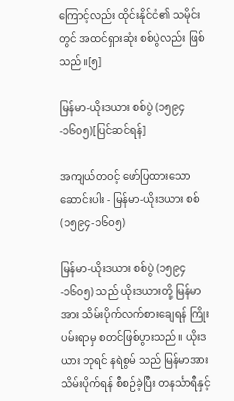ကြောင့်လည်း ထိုင်းနိုင်ငံ၏ သမိုင်းတွင် အထင်ရှားဆုံး စစ်ပွဲလည်း ဖြစ်သည်။[၅]

မြန်မာ-ယိုးဒယား စစ်ပွဲ (၁၅၉၄-၁၆၀၅)[ပြင်ဆင်ရန်]

အကျယ်တဝင့် ဖော်ပြထားသောဆောင်းပါး - မြန်မာ-ယိုးဒယား စစ် (၁၅၉၄-၁၆၀၅)

မြန်မာ-ယိုးဒယား စစ်ပွဲ (၁၅၉၄-၁၆၀၅) သည် ယိုးဒယားတို့ မြန်မာအား သိမ်းပိုက်လက်စားချေရန် ကြိုးပမ်းရာမှ စတင်ဖြစ်ပွားသည်။ ယိုးဒယား ဘုရင် နရဲစွမ် သည် မြန်မာအား သိမ်းပိုက်ရန် စီစဉ်ခဲ့ပြီး တနင်္သာရီနှင့်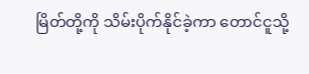မြိတ်တို့ကို သိမ်းပိုက်နိုင်ခဲ့ကာ တောင်ငူသို့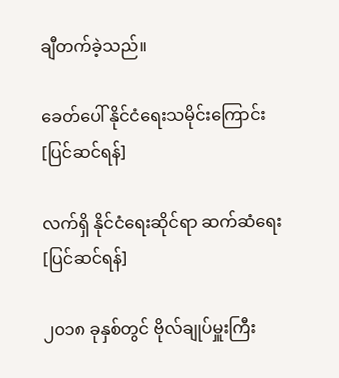ချီတက်ခဲ့သည်။

ခေတ်ပေါ် နိုင်ငံရေးသမိုင်းကြောင်း[ပြင်ဆင်ရန်]

လက်ရှိ နိုင်ငံရေးဆိုင်ရာ ဆက်ဆံရေး[ပြင်ဆင်ရန်]

၂၀၁၈ ခုနှစ်တွင် ဗိုလ်ချုပ်မှူးကြီး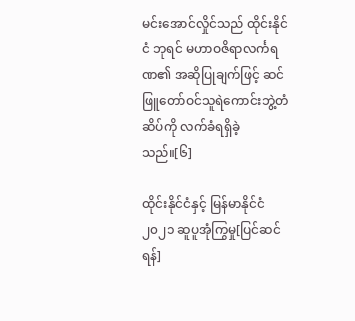မင်းအောင်လှိုင်သည် ထိုင်းနိုင်ငံ ဘုရင် မဟာဝဇိရာလင်္ကရဏ၏ အဆိုပြုချက်ဖြင့် ဆင်ဖြူတော်ဝင်သူရဲကောင်းဘွဲ့တံဆိပ်ကို လက်ခံရရှိခဲ့သည်။[၆]

ထိုင်းနိုင်ငံနှင့် မြန်မာနိုင်ငံ ၂၀၂၁ ဆူပူအုံကြွမှု[ပြင်ဆင်ရန်]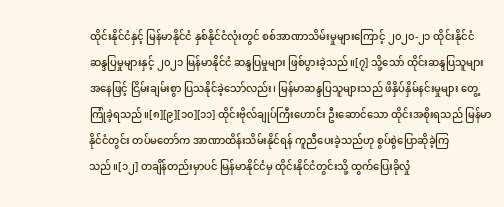ထိုင်းနိုင်ငံနှင့် မြန်မာနိုင်ငံ နှစ်နိုင်ငံလုံးတွင် စစ်အာဏာသိမ်းမှုများကြောင့် ၂၀၂၀-၂၁ ထိုင်းနိုင်ငံ ဆန္ဒပြမှုများနှင့် ၂၀၂၁ မြန်မာနိုင်ငံ ဆန္ဒပြမှုများ ဖြစ်ပွားခဲ့သည်။[၇] သို့သော် ထိုင်းဆန္ဒပြသူများအနေဖြင့် ငြိမ်းချမ်းစွာ ပြသနိုင်ခဲ့သော်လည်း၊ မြန်မာဆန္ဒပြသူများသည် ဖိနှိပ်နှိမ်နင်းမှုများ တွေ့ကြုံခဲ့ရသည်။[၈][၉][၁၀][၁၁] ထိုင်းဗိုလ်ချုပ်ကြီးဟောင်း ဦးဆောင်သော ထိုင်းအစိုးရသည် မြန်မာနိုင်ငံတွင်း တပ်မတော်က အာဏာထိန်းသိမ်းနိုင်ရန် ကူညီပေးခဲ့သည်ဟု စွပ်စွဲပြောဆိုခဲ့ကြသည်။[၁၂] တချိန်တည်းမှာပင် မြန်မာနိုင်ငံမှ ထိုင်းနိုင်ငံတွင်းသို့ ထွက်ပြေးခိုလှုံ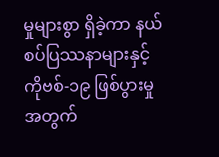မှုများစွာ ရှိခဲ့ကာ နယ်စပ်ပြဿနာများနှင့် ကိုဗစ်-၁၉ ဖြစ်ပွားမှုအတွက်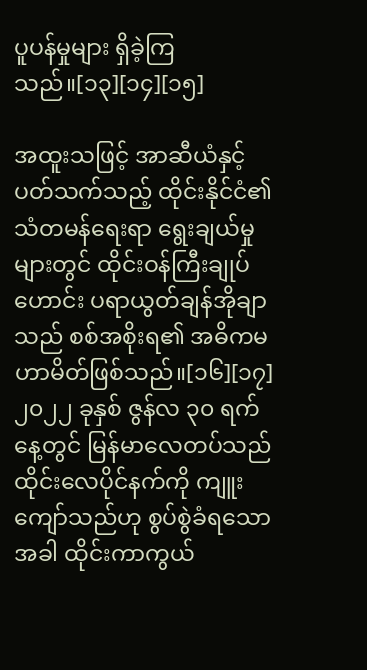ပူပန်မှုများ ရှိခဲ့ကြသည်။[၁၃][၁၄][၁၅]

အထူးသဖြင့် အာဆီယံနှင့် ပတ်သက်သည့် ထိုင်းနိုင်ငံ၏ သံတမန်ရေးရာ ရွေးချယ်မှုများတွင် ထိုင်းဝန်ကြီးချုပ်ဟောင်း ပရာယွတ်ချန်အိုချာသည် စစ်အစိုးရ၏ အဓိကမဟာမိတ်ဖြစ်သည်။[၁၆][၁၇] ၂၀၂၂ ခုနှစ် ဇွန်လ ၃၀ ရက်နေ့တွင် မြန်မာလေတပ်သည် ထိုင်းလေပိုင်နက်ကို ကျူးကျော်သည်ဟု စွပ်စွဲခံရသောအခါ ထိုင်းကာကွယ်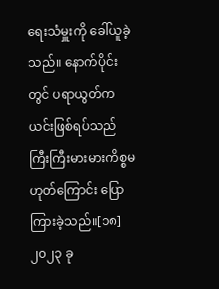ရေးသံမှူးကို ခေါ်ယူခဲ့သည်။ နောက်ပိုင်းတွင် ပရာယွတ်က ယင်းဖြစ်ရပ်သည် ကြီးကြီးမားမားကိစ္စမဟုတ်ကြောင်း ပြောကြားခဲ့သည်။[၁၈] ၂၀၂၃ ခု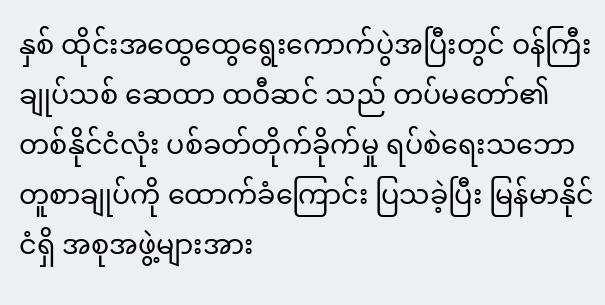နှစ် ထိုင်းအထွေထွေရွေးကောက်ပွဲအပြီးတွင် ဝန်ကြီးချုပ်သစ် ဆေထာ ထဝီဆင် သည် တပ်မတော်၏ တစ်နိုင်ငံလုံး ပစ်ခတ်တိုက်ခိုက်မှု ရပ်စဲရေးသဘောတူစာချုပ်ကို ထောက်ခံကြောင်း ပြသခဲ့ပြီး မြန်မာနိုင်ငံရှိ အစုအဖွဲ့များအား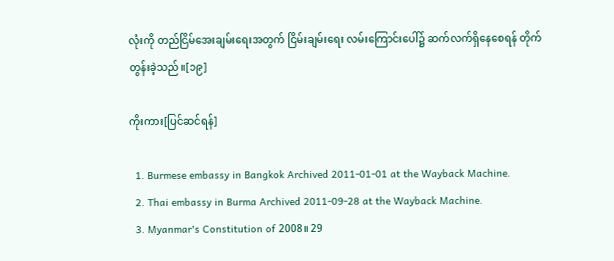လုံးကို တည်ငြိမ်အေးချမ်းရေးအတွက် ငြိမ်းချမ်းရေး လမ်းကြောင်းပေါ်၌ ဆက်လက်ရှိနေစေရန် တိုက်တွန်းခဲ့သည်။[၁၉]

ကိုးကား[ပြင်ဆင်ရန်]

  1. Burmese embassy in Bangkok Archived 2011-01-01 at the Wayback Machine.
  2. Thai embassy in Burma Archived 2011-09-28 at the Wayback Machine.
  3. Myanmar's Constitution of 2008။ 29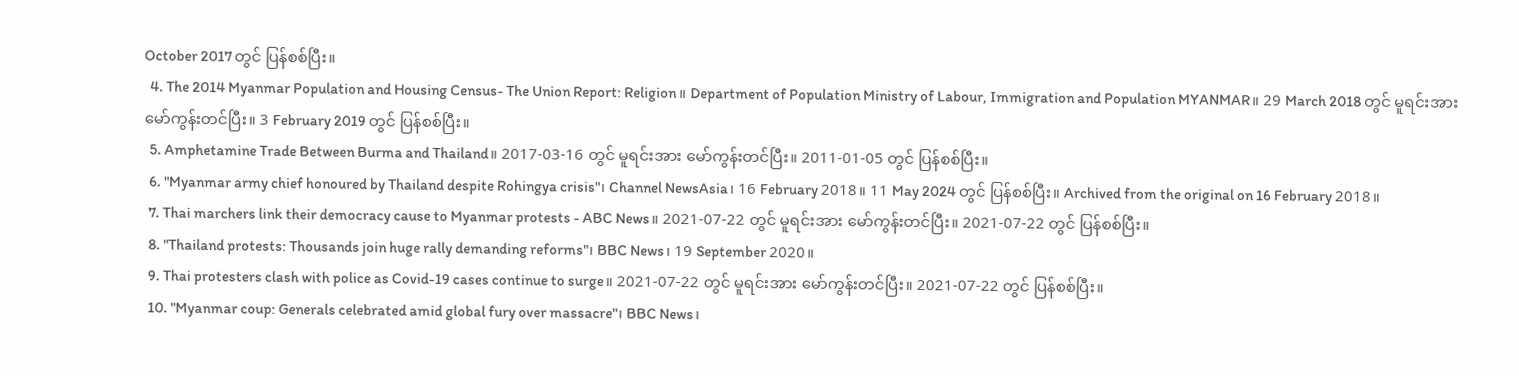October 2017 တွင် ပြန်စစ်ပြီး။
  4. The 2014 Myanmar Population and Housing Census- The Union Report: Religion။ Department of Population Ministry of Labour, Immigration and Population MYANMAR။ 29 March 2018 တွင် မူရင်းအား မော်ကွန်းတင်ပြီး။ 3 February 2019 တွင် ပြန်စစ်ပြီး။
  5. Amphetamine Trade Between Burma and Thailand။ 2017-03-16 တွင် မူရင်းအား မော်ကွန်းတင်ပြီး။ 2011-01-05 တွင် ပြန်စစ်ပြီး။
  6. "Myanmar army chief honoured by Thailand despite Rohingya crisis"၊ Channel NewsAsia၊ 16 February 2018။ 11 May 2024 တွင် ပြန်စစ်ပြီး။ Archived from the original on 16 February 2018။
  7. Thai marchers link their democracy cause to Myanmar protests - ABC News။ 2021-07-22 တွင် မူရင်းအား မော်ကွန်းတင်ပြီး။ 2021-07-22 တွင် ပြန်စစ်ပြီး။
  8. "Thailand protests: Thousands join huge rally demanding reforms"၊ BBC News၊ 19 September 2020။
  9. Thai protesters clash with police as Covid-19 cases continue to surge။ 2021-07-22 တွင် မူရင်းအား မော်ကွန်းတင်ပြီး။ 2021-07-22 တွင် ပြန်စစ်ပြီး။
  10. "Myanmar coup: Generals celebrated amid global fury over massacre"၊ BBC News၊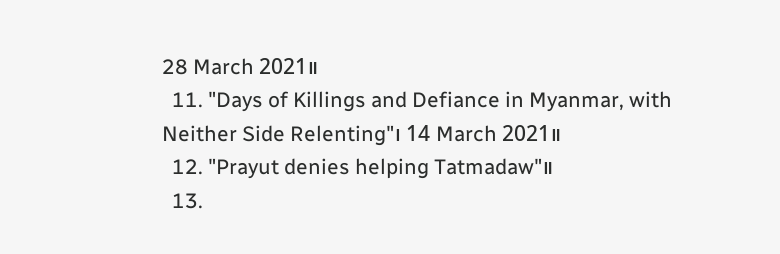28 March 2021။
  11. "Days of Killings and Defiance in Myanmar, with Neither Side Relenting"၊ 14 March 2021။
  12. "Prayut denies helping Tatmadaw"။
  13.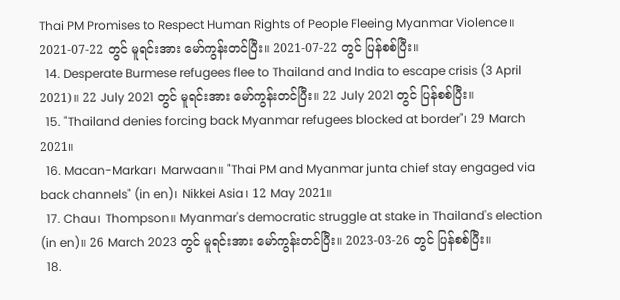Thai PM Promises to Respect Human Rights of People Fleeing Myanmar Violence။ 2021-07-22 တွင် မူရင်းအား မော်ကွန်းတင်ပြီး။ 2021-07-22 တွင် ပြန်စစ်ပြီး။
  14. Desperate Burmese refugees flee to Thailand and India to escape crisis (3 April 2021)။ 22 July 2021 တွင် မူရင်းအား မော်ကွန်းတင်ပြီး။ 22 July 2021 တွင် ပြန်စစ်ပြီး။
  15. "Thailand denies forcing back Myanmar refugees blocked at border"၊ 29 March 2021။
  16. Macan-Markar၊ Marwaan။ "Thai PM and Myanmar junta chief stay engaged via back channels" (in en)၊ Nikkei Asia၊ 12 May 2021။
  17. Chau၊ Thompson။ Myanmar's democratic struggle at stake in Thailand's election (in en)။ 26 March 2023 တွင် မူရင်းအား မော်ကွန်းတင်ပြီး။ 2023-03-26 တွင် ပြန်စစ်ပြီး။
  18.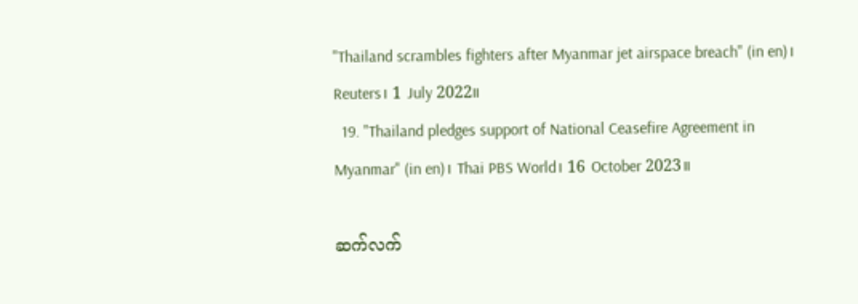"Thailand scrambles fighters after Myanmar jet airspace breach" (in en)၊ Reuters၊ 1 July 2022။
  19. "Thailand pledges support of National Ceasefire Agreement in Myanmar" (in en)၊ Thai PBS World၊ 16 October 2023။

ဆက်လက်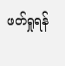ဖတ်ရှုရန်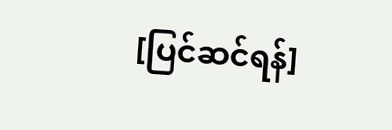[ပြင်ဆင်ရန်]